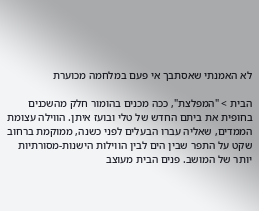לא האמנתי שאסתבך אי פעם במלחמה מכוערת

הבית > "המפלצת", ככה מכנים בהומור חלק מהשכנים בחופית את ביתם החדש של טלי ובועז איתן. הווילה עצומת הממדים, שאליה עברו הבעלים לפני כשנה, ממוקמת ברחוב שקט על התפר שבין הים לבין הווילות הישנות-מסורתיות יותר של המושב. פנים הבית מעוצב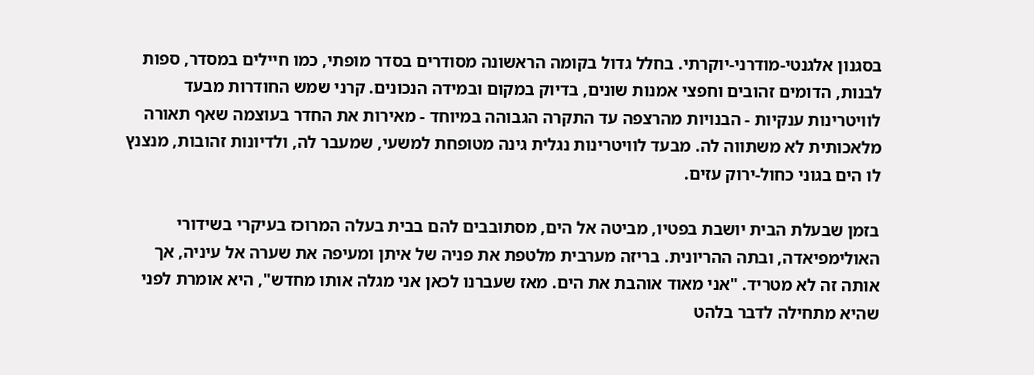בסגנון אלגנטי-מודרני-יוקרתי. בחלל גדול בקומה הראשונה מסודרים בסדר מופתי, כמו חיילים במסדר, ספות לבנות, הדומים זהובים וחפצי אמנות שונים, בדיוק במקום ובמידה הנכונים. קרני שמש החודרות מבעד לוויטרינות ענקיות - הבנויות מהרצפה עד התקרה הגבוהה במיוחד - מאירות את החדר בעוצמה שאף תאורה מלאכותית לא משתווה לה. מבעד לוויטרינות נגלית גינה מטופחת למשעי, שמעבר לה, ולדיונות זהובות, מנצנץ לו הים בגוני כחול-ירוק עזים.

בזמן שבעלת הבית יושבת בפטיו, מביטה אל הים, מסתובבים להם בבית בעלה המרוכז בעיקרי בשידורי האולימפיאדה, ובתה ההריונית. בריזה מערבית מלטפת את פניה של איתן ומעיפה את שערה אל עיניה, אך אותה זה לא מטריד. "אני מאוד אוהבת את הים. מאז שעברנו לכאן אני מגלה אותו מחדש", היא אומרת לפני שהיא מתחילה לדבר בלהט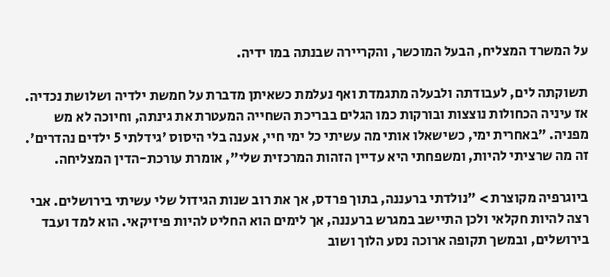על המשרד המצליח, הבעל המוכשר, והקריירה שבנתה במו ידיה.

תשוקתה לים, לעבודתה ולבעלה מתגמדת ואף נעלמת כשאיתן מדברת על חמשת ילדיה ושלושת נכדיה. אז עיניה הכחולות נוצצות ובורקות כמו הגלים בבריכת השחייה המעטרת את גינתה, וחיוכה לא מש מפניה. "באחרית ימי, כשישאלו אותי מה עשיתי כל ימי חיי, אענה בלי היסוס 'גידלתי 5 ילדים נהדרים'. זה מה שרציתי להיות, ומשפחתי היא עדיין הזהות המרכזית שלי", אומרת עורכת-הדין המצליחה.

ביוגרפיה מקוצרת > "נולדתי ברעננה, בתוך פרדס, אך את רוב שנות הגידול שלי עשיתי בירושלים. אבי רצה להיות חקלאי ולכן התיישב במגרש ברעננה, אך לימים הוא החליט להיות פיזיקאי. הוא למד ועבד בירושלים, ובמשך תקופה ארוכה נסע הלוך ושוב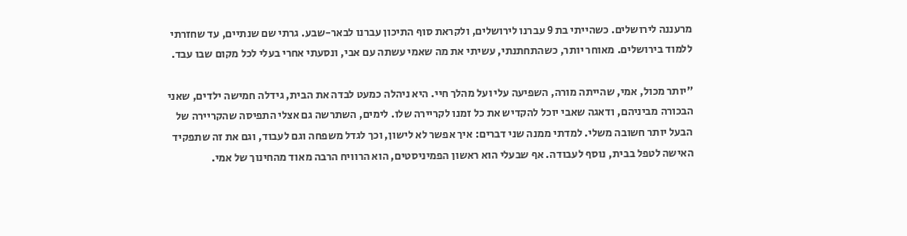מרעננה לירושלים. כשהייתי בת 9 עברנו לירושלים, ולקראת סוף התיכון עברנו לבאר-שבע. גרתי שם שנתיים, עד שחזרתי ללמוד בירושלים. מאוחר יותר, כשהתחתנתי, עשיתי את מה שאמי עשתה עם אבי, ונסעתי אחרי בעלי לכל מקום שבו עבד.

"יותר מכול, אמי, שהייתה מורה, השפיעה עלי ועל מהלך חיי. היא ניהלה כמעט לבדה את הבית, גידלה חמישה ילדים, שאני הבכורה מביניהם, ודאגה שאבי יוכל להקדיש את כל זמנו לקריירה שלו. לימים, השתרשה גם אצלי התפיסה שהקריירה של הבעל יותר חשובה משלי. למדתי ממנה שני דברים: איך אפשר לא לישון, וכך לגדל משפחה וגם לעבוד, וגם את זה שתפקיד האישה לטפל בבית, נוסף לעבודה. אף שבעלי הוא ראשון הפמיניסטים, הוא הרוויח הרבה מאוד מהחינוך של אמי.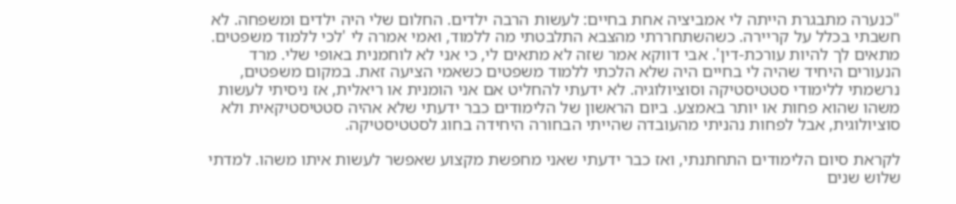"כנערה מתבגרת הייתה לי אמביציה אחת בחיים: לעשות הרבה ילדים. החלום שלי היה ילדים ומשפחה. לא חשבתי בכלל על קריירה. כשהשתחררתי מהצבא התלבטתי מה ללמוד, ואמי אמרה לי 'לכי ללמוד משפטים. מתאים לך להיות עורכת-דין'. אבי דווקא אמר שזה לא מתאים לי, כי אני לא לוחמנית באופי שלי. מרד הנעורים היחיד שהיה לי בחיים היה שלא הלכתי ללמוד משפטים כשאמי הציעה זאת. במקום משפטים, נרשמתי ללימודי סטטיסטיקה וסוציולוגיה. לא ידעתי להחליט אם אני הומנית או ריאלית, אז ניסיתי לעשות משהו שהוא פחות או יותר באמצע. ביום הראשון של הלימודים כבר ידעתי שלא אהיה סטטיסטיקאית ולא סוציולוגית, אבל לפחות נהניתי מהעובדה שהייתי הבחורה היחידה בחוג לסטטיסטיקה.

לקראת סיום הלימודים התחתנתי, ואז כבר ידעתי שאני מחפשת מקצוע שאפשר לעשות איתו משהו. למדתי שלוש שנים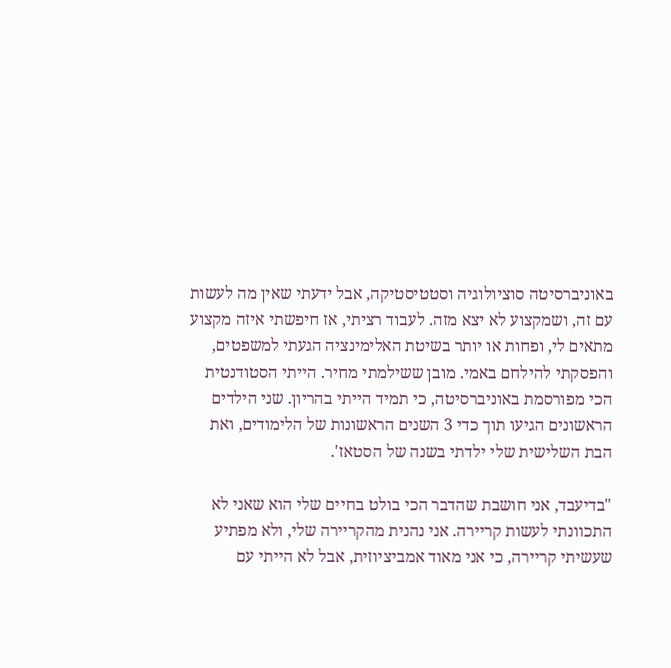באוניברסיטה סוציולוגיה וסטטיסטיקה, אבל ידעתי שאין מה לעשות עם זה, ושמקצוע לא יצא מזה. לעבוד רציתי, אז חיפשתי איזה מקצוע מתאים לי, ופחות או יותר בשיטת האלימינציה הגעתי למשפטים, והפסקתי להילחם באמי. מובן ששילמתי מחיר. הייתי הסטודנטית הכי מפורסמת באוניברסיטה, כי תמיד הייתי בהריון. שני הילדים הראשונים הגיעו תוך כדי 3 השנים הראשונות של הלימודים, ואת הבת השלישית שלי ילדתי בשנה של הסטאז'.

"בדיעבד, אני חושבת שהדבר הכי בולט בחיים שלי הוא שאני לא התכוונתי לעשות קריירה. אני נהנית מהקריירה שלי, ולא מפתיע שעשיתי קריירה, כי אני מאוד אמביציוזית, אבל לא הייתי עם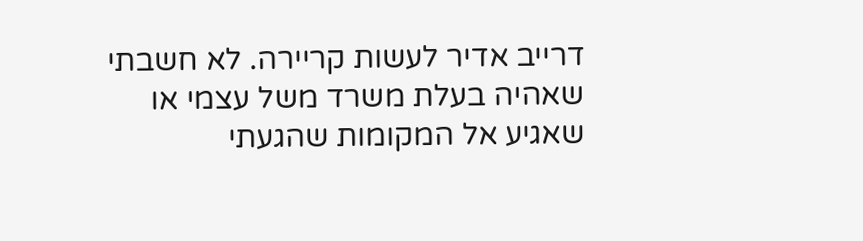דרייב אדיר לעשות קריירה. לא חשבתי שאהיה בעלת משרד משל עצמי או שאגיע אל המקומות שהגעתי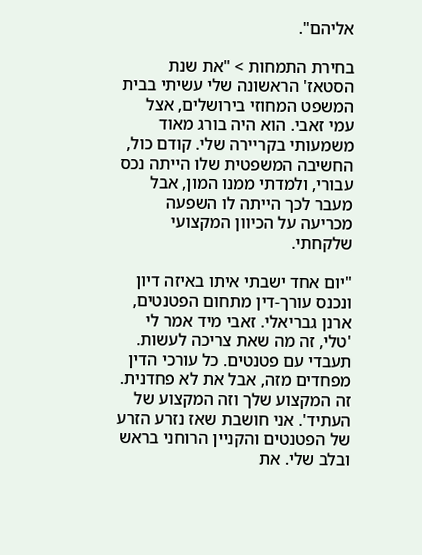אליהם".

בחירת התמחות > "את שנת הסטאז' הראשונה שלי עשיתי בבית המשפט המחוזי בירושלים, אצל עמי זאבי. הוא היה בורג מאוד משמעותי בקריירה שלי. קודם כול, החשיבה המשפטית שלו הייתה נכס עבורי, ולמדתי ממנו המון, אבל מעבר לכך הייתה לו השפעה מכריעה על הכיוון המקצועי שלקחתי.

"יום אחד ישבתי איתו באיזה דיון ונכנס עורך-דין מתחום הפטנטים, ארנן גבריאלי. זאבי מיד אמר לי 'טלי, זה מה שאת צריכה לעשות. תעבדי עם פטנטים. כל עורכי הדין מפחדים מזה, אבל את לא פחדנית. זה המקצוע שלך וזה המקצוע של העתיד'. אני חושבת שאז נזרע הזרע של הפטנטים והקניין הרוחני בראש ובלב שלי. את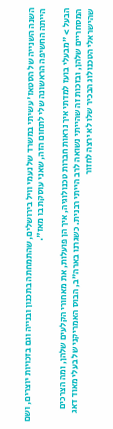השנה השנייה של הסטאז' עשיתי במשרד של נעמי וויל בירושלים, שהתמחתה בתכנון ובנייה וגם בזכויות יוצרים, ושם הייתה החשיפה הראשונה שלי לתחום הזה, שאני עוסקת בו מאז".

הבעל > "מבעלי בועז למדתי איך נראות חברות טכנולוגיה, איך הן פועלות, את מאחורי הקלעים שלהן, ומה הצרכים המסחריים שלהן, ובזכות זה שהייתי נשואה לרב הייתי רבנית. כשגרנו בארה"ב, הבוס האמריקני של בעלי מאוד דאג שהישראלי הטכנולוג הבכיר שלו לא ירצה לחזור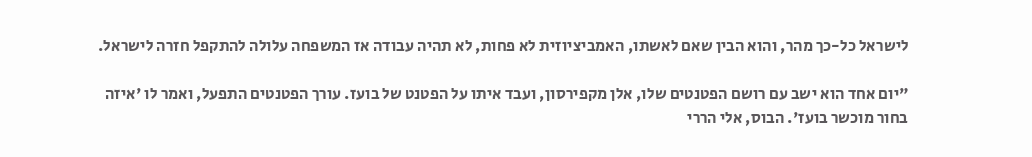לישראל כל-כך מהר, והוא הבין שאם לאשתו, האמביציוזית לא פחות, לא תהיה עבודה אז המשפחה עלולה להתקפל חזרה לישראל.

"יום אחד הוא ישב עם רושם הפטנטים שלו, אלן מקפירסון, ועבד איתו על הפטנט של בועז. עורך הפטנטים התפעל, ואמר לו 'איזה בחור מוכשר בועז'. הבוס, אלי הררי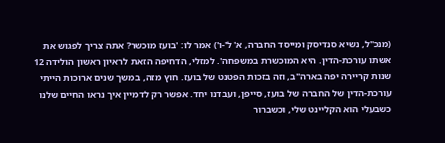(מנכ"ל, נשיא סנדיסק ומייסד החברה, א' ל'-ו') אמר לו: 'בועז מוכשר? אתה צריך לפגוש את אשתו עורכת-הדין. היא המוכשרת במשפחה'. למזלי, הדחיפה הזאת לראיון ראשון הולידה 12 שנות קריירה יפה בארה"ב, וזה בזכות הפטנט של בועז. חוץ מזה, במשך שנים ארוכות הייתי עורכת-הדין של החברה של בועז, סייפן, ועבדנו יחד. אפשר רק לדמיין איך נראו החיים שלנו כשבעלי הוא הקליינט שלי, וכשברור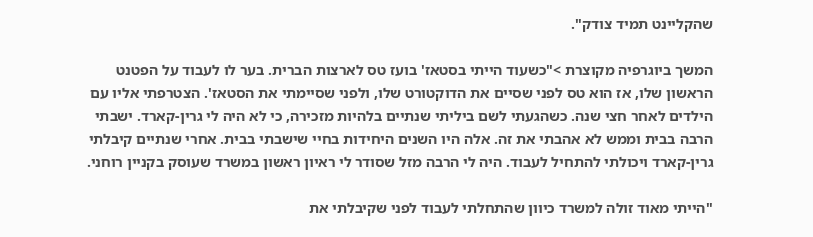שהקליינט תמיד צודק".

המשך ביוגרפיה מקוצרת >"כשעוד הייתי בסטאז' בועז טס לארצות הברית. בער לו לעבוד על הפטנט הראשון שלו, אז הוא טס לפני שסיים את הדוקטורט שלו, ולפני שסיימתי את הסטאז'. הצטרפתי אליו עם הילדים לאחר חצי שנה. כשהגעתי לשם ביליתי שנתיים בלהיות מזכירה, כי לא היה לי גרין-קארד. ישבתי הרבה בבית וממש לא אהבתי את זה. אלה היו השנים היחידות בחיי שישבתי בבית. אחרי שנתיים קיבלתי גרין-קארד ויכולתי להתחיל לעבוד. היה לי הרבה מזל שסודר לי ראיון ראשון במשרד שעוסק בקניין רוחני.

"הייתי מאוד זולה למשרד כיוון שהתחלתי לעבוד לפני שקיבלתי את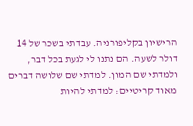הרישיון בקליפורניה. עבדתי בשכר של 14 דולר לשעה. הם נתנו לי לגעת בכל דבר, ולמדתי שם המון. למדתי שם שלושה דברים מאוד קריטיים: למדתי להיות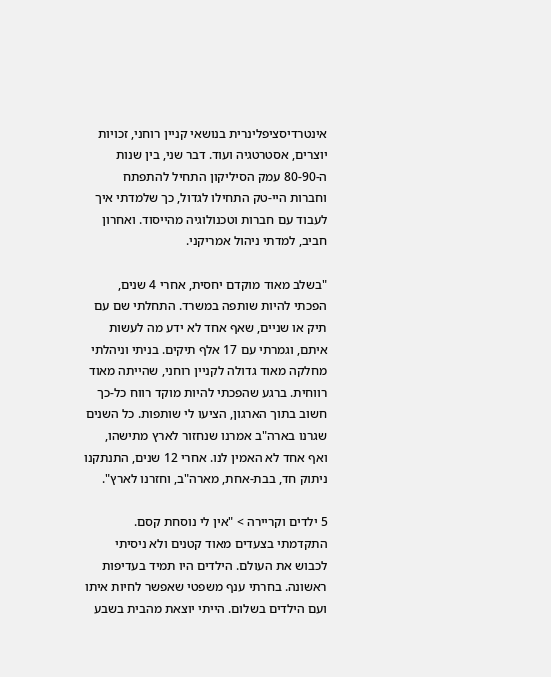אינטרדיסציפלינרית בנושאי קניין רוחני, זכויות יוצרים, אסטרטגיה ועוד. דבר שני, בין שנות ה-80-90 עמק הסיליקון התחיל להתפתח וחברות היי-טק התחילו לגדול, כך שלמדתי איך לעבוד עם חברות וטכנולוגיה מהייסוד. ואחרון חביב, למדתי ניהול אמריקני.

"בשלב מאוד מוקדם יחסית, אחרי 4 שנים, הפכתי להיות שותפה במשרד. התחלתי שם עם תיק או שניים, שאף אחד לא ידע מה לעשות איתם, וגמרתי עם 17 אלף תיקים. בניתי וניהלתי מחלקה מאוד גדולה לקניין רוחני, שהייתה מאוד רווחית. ברגע שהפכתי להיות מוקד רווח כל-כך חשוב בתוך הארגון, הציעו לי שותפות. כל השנים שגרנו בארה"ב אמרנו שנחזור לארץ מתישהו, ואף אחד לא האמין לנו. אחרי 12 שנים, התנתקנו ניתוק חד, בבת-אחת, מארה"ב, וחזרנו לארץ".

5 ילדים וקריירה > "אין לי נוסחת קסם. התקדמתי בצעדים מאוד קטנים ולא ניסיתי לכבוש את העולם. הילדים היו תמיד בעדיפות ראשונה. בחרתי ענף משפטי שאפשר לחיות איתו ועם הילדים בשלום. הייתי יוצאת מהבית בשבע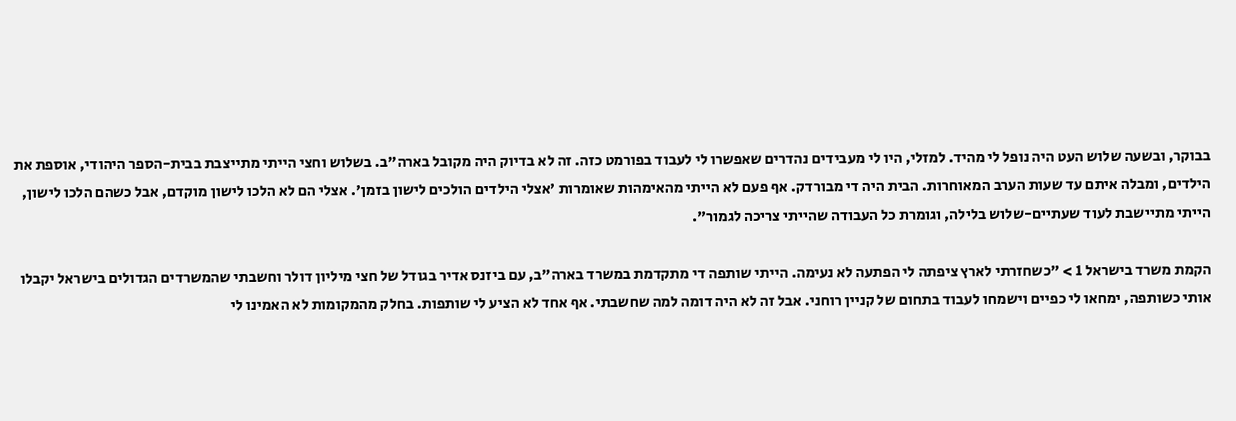בבוקר, ובשעה שלוש העט היה נופל לי מהיד. למזלי, היו לי מעבידים נהדרים שאפשרו לי לעבוד בפורמט כזה. זה לא בדיוק היה מקובל בארה"ב. בשלוש וחצי הייתי מתייצבת בבית-הספר היהודי, אוספת את הילדים, ומבלה איתם עד שעות הערב המאוחרות. הבית היה די מבורדק. אף פעם לא הייתי מהאימהות שאומרות 'אצלי הילדים הולכים לישון בזמן'. אצלי הם לא הלכו לישון מוקדם, אבל כשהם הלכו לישון, הייתי מתיישבת לעוד שעתיים-שלוש בלילה, וגומרת כל העבודה שהייתי צריכה לגמור".

הקמת משרד בישראל 1 > "כשחזרתי לארץ ציפתה לי הפתעה לא נעימה. הייתי שותפה די מתקדמת במשרד בארה"ב, עם ביזנס אדיר בגודל של חצי מיליון דולר וחשבתי שהמשרדים הגדולים בישראל יקבלו אותי כשותפה, ימחאו לי כפיים וישמחו לעבוד בתחום של קניין רוחני. אבל זה לא היה דומה למה שחשבתי. אף אחד לא הציע לי שותפות. בחלק מהמקומות לא האמינו לי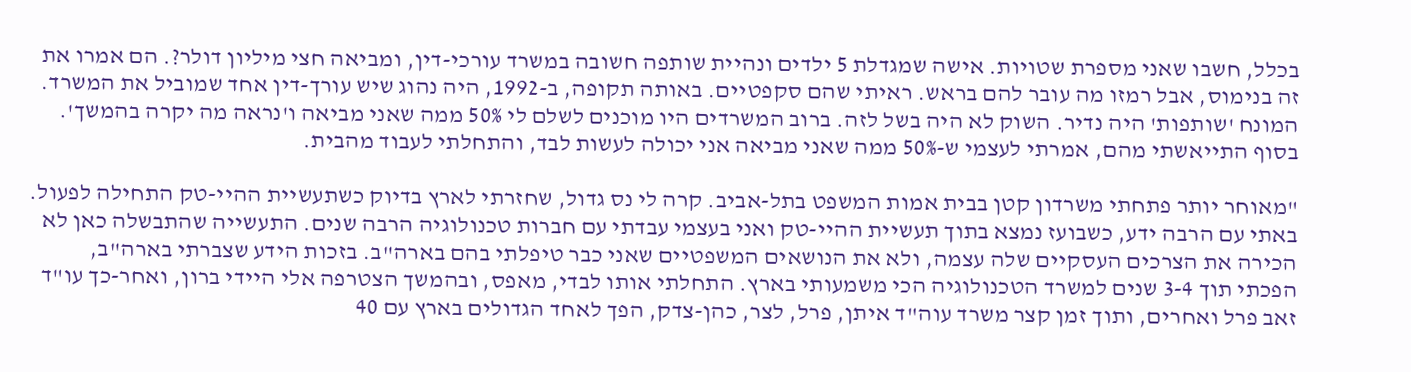בכלל, חשבו שאני מספרת שטויות. אישה שמגדלת 5 ילדים ונהיית שותפה חשובה במשרד עורכי-דין, ומביאה חצי מיליון דולר?. הם אמרו את זה בנימוס, אבל רמזו מה עובר להם בראש. ראיתי שהם סקפטיים. באותה תקופה, ב-1992, היה נהוג שיש עורך-דין אחד שמוביל את המשרד. המונח 'שותפות' היה נדיר. השוק לא היה בשל לזה. ברוב המשרדים היו מוכנים לשלם לי 50% ממה שאני מביאה ו'נראה מה יקרה בהמשך'. בסוף התייאשתי מהם, אמרתי לעצמי ש-50% ממה שאני מביאה אני יכולה לעשות לבד, והתחלתי לעבוד מהבית.

"מאוחר יותר פתחתי משרדון קטן בבית אמות המשפט בתל-אביב. קרה לי נס גדול, שחזרתי לארץ בדיוק כשתעשיית ההיי-טק התחילה לפעול. באתי עם הרבה ידע, כשבועז נמצא בתוך תעשיית ההיי-טק ואני בעצמי עבדתי עם חברות טכנולוגיה הרבה שנים. התעשייה שהתבשלה כאן לא הכירה את הצרכים העסקיים שלה עצמה, ולא את הנושאים המשפטיים שאני כבר טיפלתי בהם בארה"ב. בזכות הידע שצברתי בארה"ב, הפכתי תוך 3-4 שנים למשרד הטכנולוגיה הכי משמעותי בארץ. התחלתי אותו לבדי, מאפס, ובהמשך הצטרפה אלי היידי ברון, ואחר-כך עו"ד זאב פרל ואחרים, ותוך זמן קצר משרד עוה"ד איתן, פרל, לצר, כהן-צדק, הפך לאחד הגדולים בארץ עם 40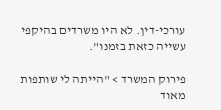עורכי-דין. לא היו משרדים בהיקפי עשייה כזאת בזמנו".

פירוק המשרד > "הייתה לי שותפות מאוד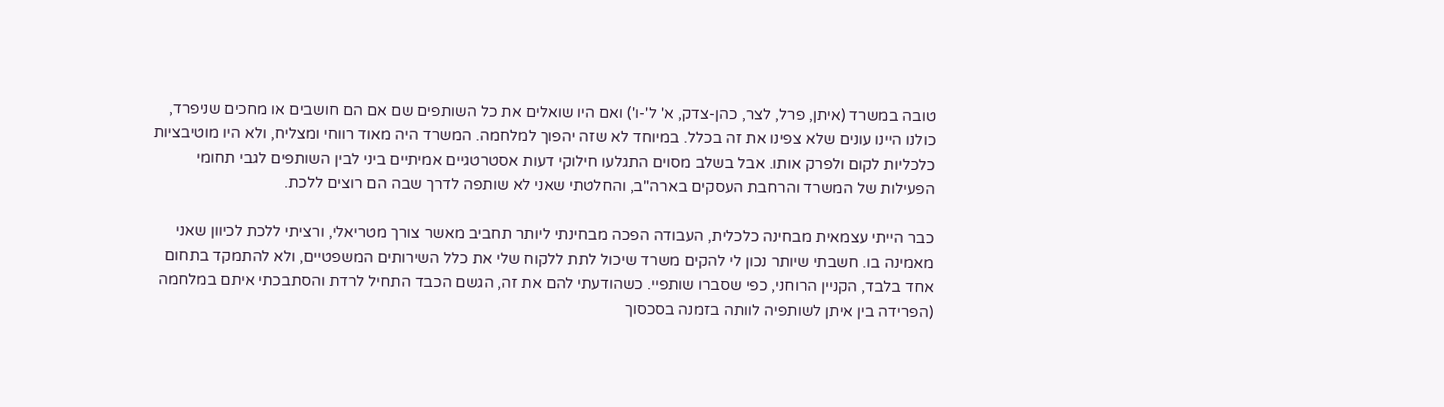טובה במשרד (איתן, פרל, לצר, כהן-צדק, א' ל'-ו') ואם היו שואלים את כל השותפים שם אם הם חושבים או מחכים שניפרד, כולנו היינו עונים שלא צפינו את זה בכלל. במיוחד לא שזה יהפוך למלחמה. המשרד היה מאוד רווחי ומצליח, ולא היו מוטיבציות כלכליות לקום ולפרק אותו. אבל בשלב מסוים התגלעו חילוקי דעות אסטרטגיים אמיתיים ביני לבין השותפים לגבי תחומי הפעילות של המשרד והרחבת העסקים בארה"ב, והחלטתי שאני לא שותפה לדרך שבה הם רוצים ללכת.

כבר הייתי עצמאית מבחינה כלכלית, העבודה הפכה מבחינתי ליותר תחביב מאשר צורך מטריאלי, ורציתי ללכת לכיוון שאני מאמינה בו. חשבתי שיותר נכון לי להקים משרד שיכול לתת ללקוח שלי את כלל השירותים המשפטיים, ולא להתמקד בתחום אחד בלבד, הקניין הרוחני, כפי שסברו שותפיי. כשהודעתי להם את זה, הגשם הכבד התחיל לרדת והסתבכתי איתם במלחמה (הפרידה בין איתן לשותפיה לוותה בזמנה בסכסוך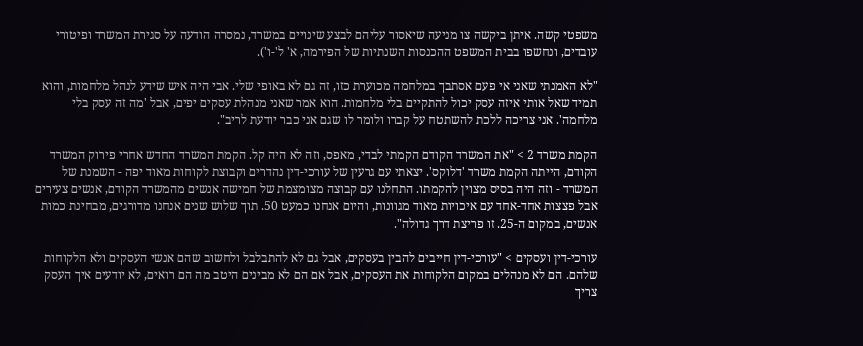משפטי קשה. איתן ביקשה צו מניעה שיאסור עליהם לבצע שינויים במשרד, נמסרה הודעה על סגירת המשרד ופיטורי עובדים, ונחשפו בבית המשפט ההכנסות השנתיות של הפירמה, א' ל'-ו').

"לא האמנתי שאני אי פעם אסתבך במלחמה מכוערת כזו, זה גם לא באופי שלי. אבי היה איש שידע לנהל מלחמות, והוא תמיד שאל אותי איזה עסק יכול להתקיים בלי מלחמות. הוא אמר שאני מנהלת עסקים יפים, אבל 'מה זה עסק בלי מלחמה'. אני צריכה ללכת להשתטח על קברו ולומר לו שגם אני כבר יודעת לריב".

הקמת משרד 2 > "את המשרד הקודם הקמתי לבדי, מאפס, וזה לא היה קל. הקמת המשרד החדש אחרי פירוק המשרד הקודם, הייתה הקמת משרד 'דלוקס'. יצאתי עם גרעין של עורכי-דין נהדרים וקבוצת לקוחות מאוד יפה - השמנת של המשרד - וזה היה בסיס מצוין להקמתו. התחלנו עם קבוצה מצומצמת של חמישה אנשים מהמשרד הקודם, אנשים צעירים אבל פצצות אחד-אחד עם איכויות מאוד מגוונות, והיום אנחנו כמעט 50. תוך שלוש שנים אנחנו מדורגים, מבחינת כמות אנשים, במקום ה-25. זו פריצת דרך גדולה".

עורכי-דין ועסקים > "עורכי-דין חייבים להבין בעסקים, אבל גם לא להתבלבל ולחשוב שהם אנשי העסקים ולא הלקוחות שלהם. הם לא מנהלים במקום הלקוחות את העסקים, אבל אם הם לא מבינים היטב מה הם רואים, לא יודעים איך העסק צריך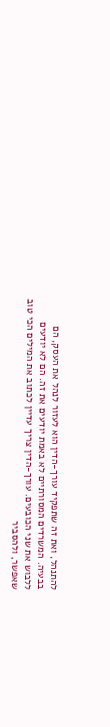להתנהל, ואת זה שתפקיד עורך-הדין הוא לעזור לנהל את העסק, הם בבעיה. המשרדים המסורתיים לא באמת יודעים את זה. הם לא יודעים ללבוש את שני הכובעים. עורך-הדין צריך עדיין לכתוב את המילים הכי טוב שאפשר, ולהסביר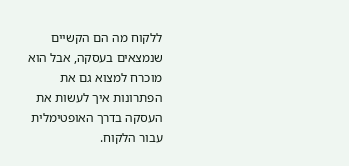ללקוח מה הם הקשיים שנמצאים בעסקה, אבל הוא מוכרח למצוא גם את הפתרונות איך לעשות את העסקה בדרך האופטימלית עבור הלקוח.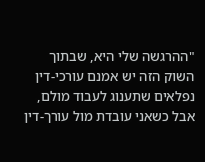"ההרגשה שלי היא, שבתוך השוק הזה יש אמנם עורכי-דין נפלאים שתענוג לעבוד מולם, אבל כשאני עובדת מול עורך-דין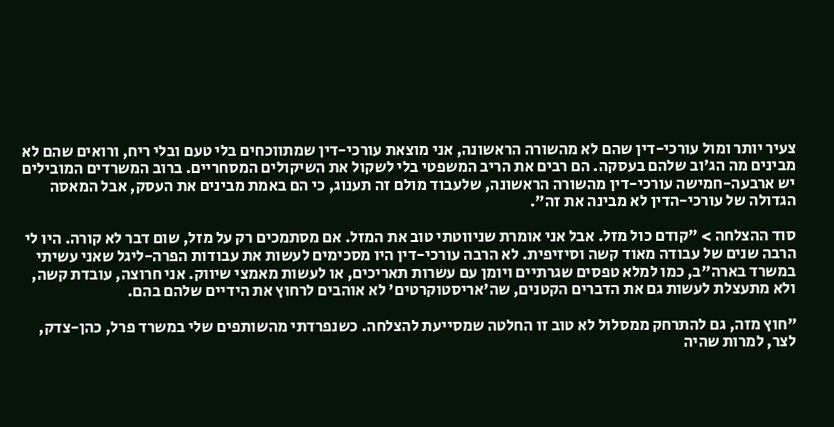צעיר יותר ומול עורכי-דין שהם לא מהשורה הראשונה, אני מוצאת עורכי-דין שמתווכחים בלי טעם ובלי ריח, ורואים שהם לא מבינים מה הג'וב שלהם בעסקה. הם רבים את הריב המשפטי בלי לשקול את השיקולים המסחריים. ברוב המשרדים המובילים יש ארבעה-חמישה עורכי-דין מהשורה הראשונה, שלעבוד מולם זה תענוג, כי הם באמת מבינים את העסק, אבל המאסה הגדולה של עורכי-הדין לא מבינה את זה".

סוד ההצלחה > "קודם כול מזל. אבל אני אומרת שניווטתי טוב את המזל. אם מסתמכים רק על מזל, שום דבר לא קורה. היו לי הרבה שנים של עבודה מאוד קשה וסיזיפית. לא הרבה עורכי-דין היו מסכימים לעשות את עבודות הפרה-ליגל שאני עשיתי במשרד בארה"ב, כמו למלא טפסים שגרתיים ויומן עם עשרות תאריכים, או לעשות מאמצי שיווק. אני חרוצה, עובדת קשה, ולא מתעצלת לעשות גם את הדברים הקטנים, שה'אריסטוקרטים' לא אוהבים לרחוץ את הידיים שלהם בהם.

"חוץ מזה, גם להתרחק ממסלול לא טוב זו החלטה שמסייעת להצלחה. כשנפרדתי מהשותפים שלי במשרד פרל, כהן-צדק, לצר, למרות שהיה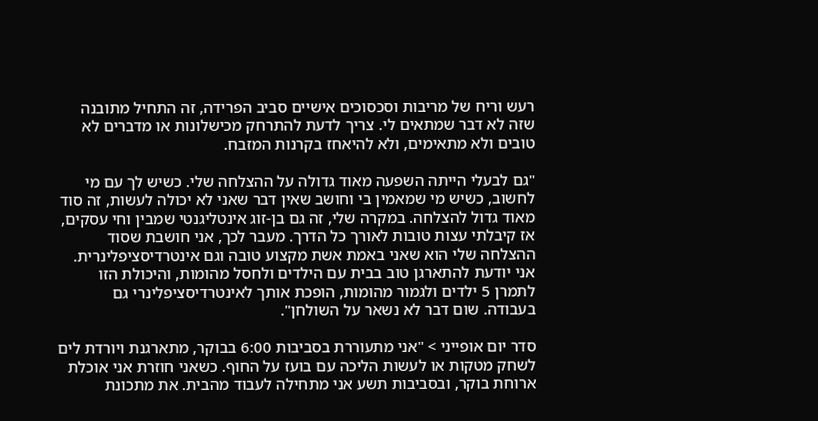רעש וריח של מריבות וסכסוכים אישיים סביב הפרידה, זה התחיל מתובנה שזה לא דבר שמתאים לי. צריך לדעת להתרחק מכישלונות או מדברים לא טובים ולא מתאימים, ולא להיאחז בקרנות המזבח.

"גם לבעלי הייתה השפעה מאוד גדולה על ההצלחה שלי. כשיש לך עם מי לחשוב, כשיש מי שמאמין בי וחושב שאין דבר שאני לא יכולה לעשות, זה סוד מאוד גדול להצלחה. במקרה שלי, זה גם בן-זוג אינטליגנטי שמבין וחי עסקים, אז קיבלתי עצות טובות לאורך כל הדרך. מעבר לכך, אני חושבת שסוד ההצלחה שלי הוא שאני באמת אשת מקצוע טובה וגם אינטרדיסציפלינרית. אני יודעת להתארגן טוב בבית עם הילדים ולחסל מהומות, והיכולת הזו לתמרן 5 ילדים ולגמור מהומות, הופכת אותך לאינטרדיסציפלינרי גם בעבודה. שום דבר לא נשאר על השולחן".

סדר יום אופייני > "אני מתעוררת בסביבות 6:00 בבוקר, מתארגנת ויורדת לים לשחק מטקות או לעשות הליכה עם בועז על החוף. כשאני חוזרת אני אוכלת ארוחת בוקר, ובסביבות תשע אני מתחילה לעבוד מהבית. את מתכונת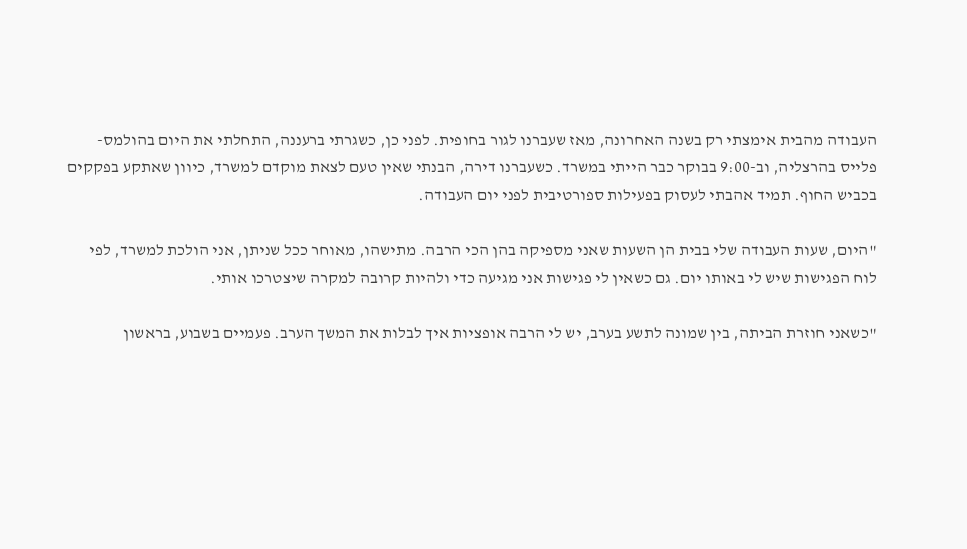העבודה מהבית אימצתי רק בשנה האחרונה, מאז שעברנו לגור בחופית. לפני כן, כשגרתי ברעננה, התחלתי את היום בהולמס-פלייס בהרצליה, וב-9:00 בבוקר כבר הייתי במשרד. כשעברנו דירה, הבנתי שאין טעם לצאת מוקדם למשרד, כיוון שאתקע בפקקים בכביש החוף. תמיד אהבתי לעסוק בפעילות ספורטיבית לפני יום העבודה.

"היום, שעות העבודה שלי בבית הן השעות שאני מספיקה בהן הכי הרבה. מתישהו, מאוחר ככל שניתן, אני הולכת למשרד, לפי לוח הפגישות שיש לי באותו יום. גם כשאין לי פגישות אני מגיעה כדי ולהיות קרובה למקרה שיצטרכו אותי.

"כשאני חוזרת הביתה, בין שמונה לתשע בערב, יש לי הרבה אופציות איך לבלות את המשך הערב. פעמיים בשבוע, בראשון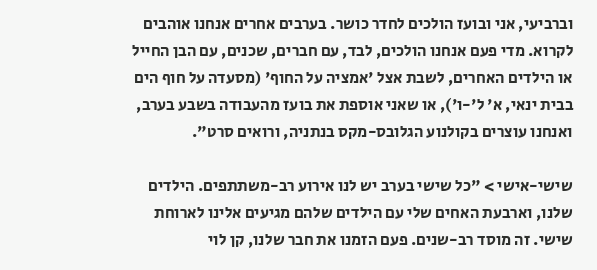וברביעי, אני ובועז הולכים לחדר כושר. בערבים אחרים אנחנו אוהבים לקרוא. מדי פעם אנחנו הולכים, לבד, עם חברים, שכנים, עם הבן החייל או הילדים האחרים, לשבת אצל 'אמציה על החוף' (מסעדה על חוף הים בבית ינאי, א' ל'-ו'), או שאני אוספת את בועז מהעבודה בשבע בערב, ואנחנו עוצרים בקולנוע הגלובס-מקס בנתניה, ורואים סרט".

שישי-אישי > "כל שישי בערב יש לנו אירוע רב-משתתפים. הילדים שלנו, וארבעת האחים שלי עם הילדים שלהם מגיעים אלינו לארוחת שישי. זה מוסד רב-שנים. פעם הזמנו את חבר שלנו, קן לוי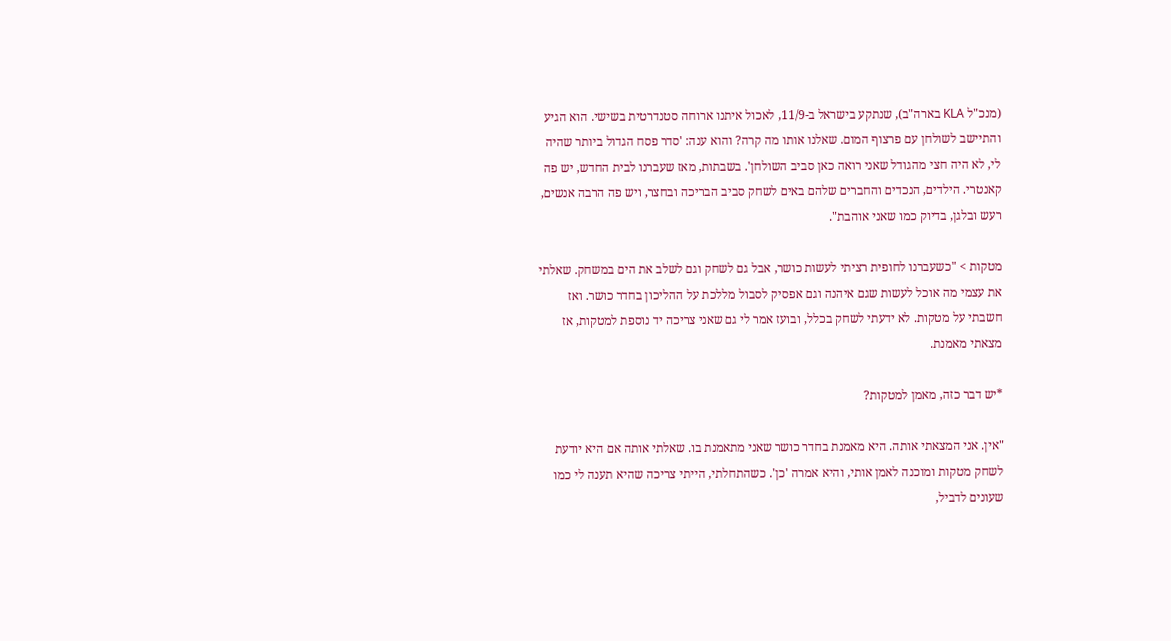(מנכ"ל KLA בארה"ב), שנתקע בישראל ב-11/9, לאכול איתנו ארוחה סטנדרטית בשישי. הוא הגיע והתיישב לשולחן עם פרצוף המום. שאלנו אותו מה קרה? והוא ענה: 'סדר פסח הגדול ביותר שהיה לי, לא היה חצי מהגודל שאני רואה כאן סביב השולחן'. בשבתות, מאז שעברנו לבית החדש, יש פה קאנטרי. הילדים, הנכדים והחברים שלהם באים לשחק סביב הבריכה ובחצר, ויש פה הרבה אנשים, רעש ובלגן, בדיוק כמו שאני אוהבת".

מטקות > "כשעברנו לחופית רציתי לעשות כושר, אבל גם לשחק וגם לשלב את הים במשחק. שאלתי את עצמי מה אוכל לעשות שגם איהנה וגם אפסיק לסבול מללכת על ההליכון בחדר כושר. ואז חשבתי על מטקות. לא ידעתי לשחק בכלל, ובועז אמר לי גם שאני צריכה יד נוספת למטקות, אז מצאתי מאמנת.

*יש דבר כזה, מאמן למטקות?

"אין. אני המצאתי אותה. היא מאמנת בחדר כושר שאני מתאמנת בו. שאלתי אותה אם היא יודעת לשחק מטקות ומוכנה לאמן אותי, והיא אמרה 'כן'. כשהתחלתי, הייתי צריכה שהיא תענה לי כמו שעונים לדביל,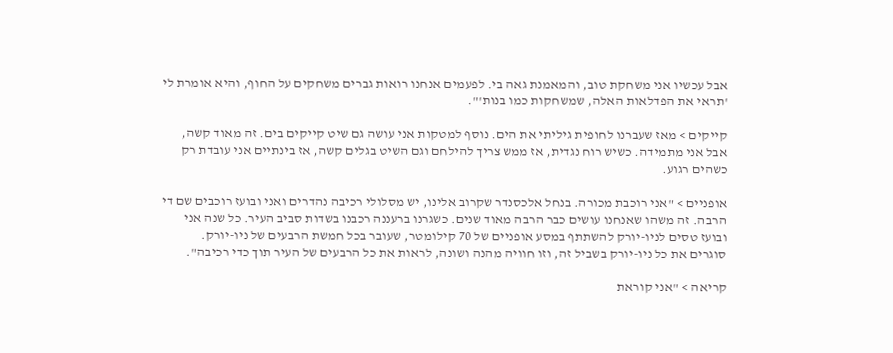אבל עכשיו אני משחקת טוב, והמאמנת גאה בי. לפעמים אנחנו רואות גברים משחקים על החוף, והיא אומרת לי 'תראי את הפדלאות האלה, שמשחקות כמו בנות'".

קייקים > מאז שעברנו לחופית גיליתי את הים. נוסף למטקות אני עושה גם שיט קייקים בים. זה מאוד קשה, אבל אני מתמידה. כשיש רוח נגדית, אז ממש צריך להילחם וגם השיט בגלים קשה, אז בינתיים אני עובדת רק כשהים רגוע.

אופניים > "אני רוכבת מכורה. בנחל אלכסנדר שקרוב אלינו, יש מסלולי רכיבה נהדרים ואני ובועז רוכבים שם די הרבה. זה משהו שאנחנו עושים כבר הרבה מאוד שנים. כשגרנו ברעננה רכבנו בשדות סביב העיר. כל שנה אני ובועז טסים לניו-יורק להשתתף במסע אופניים של 70 קילומטר, שעובר בכל חמשת הרבעים של ניו-יורק. סוגרים את כל ניו-יורק בשביל זה, וזו חוויה מהנה ושונה, לראות את כל הרבעים של העיר תוך כדי רכיבה".

קריאה > "אני קוראת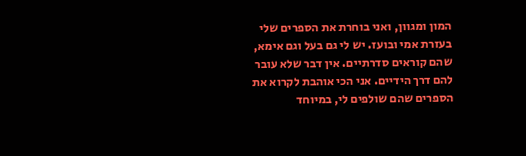המון ומגוון, ואני בוחרת את הספרים שלי בעזרת אמי ובועז. יש לי גם בעל וגם אימא, שהם קוראים סדרתיים. אין דבר שלא עובר להם דרך הידיים. אני הכי אוהבת לקרוא את הספרים שהם שולפים לי, במיוחד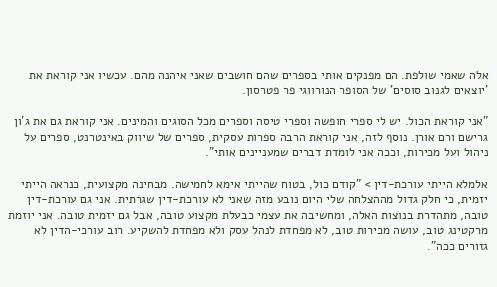אלה שאמי שולפת. הם מפנקים אותי בספרים שהם חושבים שאני איהנה מהם. עכשיו אני קוראת את 'יוצאים לגנוב סוסים' של הסופר הנורווגי פר פטרסון.

"אני קוראת הכול. יש לי ספרי חופשה וספרי טיסה וספרים מכל הסוגים והמינים. אני קוראת גם את ג'ון גרישם ורם אורן. נוסף לזה, אני קוראת הרבה ספרות עסקית, ספרים של שיווק באינטרנט, ספרים על ניהול ועל מכירות, וככה אני לומדת דברים שמעניינים אותי".

אלמלא הייתי עורכת-דין > "קודם כול, בטוח שהייתי אימא לחמישה. מבחינה מקצועית, כנראה הייתי יזמית, כי חלק גדול מההצלחה שלי היום נובע מזה שאני לא עורכת-דין שגרתית. אני גם עורכת-דין טובה, מתהדרת בנוצות האלה, ומחשיבה את עצמי כבעלת מקצוע טובה, אבל גם יזמית טובה. אני יוזמת מרקטינג טוב, עושה מכירות טוב, לא מפחדת לנהל עסק ולא מפחדת להשקיע. רוב עורכי-הדין לא גזורים ככה".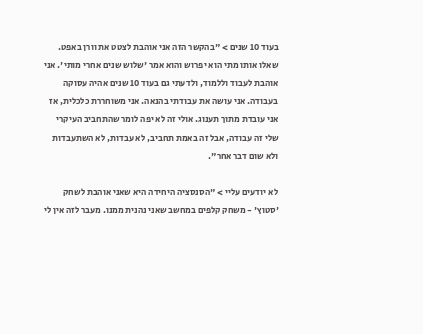בעוד 10 שנים > "בהקשר הזה אני אוהבת לצטט את וורן באפט. שאלו אותו מתי הוא יפרוש והוא אמר 'שלוש שנים אחרי מותי'. אני אוהבת לעבוד וללמוד, ולדעתי גם בעוד 10 שנים אהיה עסוקה בעבודה. אני עושה את עבודתי בהנאה. אני משוחררת כלכלית, אז אני עובדת מתוך תענוג. אולי זה לא יפה לומר שהתחביב העיקרי שלי זה עבודה, אבל זה באמת תחביב, לא עבדות, לא השתעבדות ולא שום דבר אחר".

לא יודעים עליי > "הסנסציה היחידה היא שאני אוהבת לשחק 'סטוץ' - משחק קלפים במחשב שאני נהנית ממנו. מעבר לזה אין לי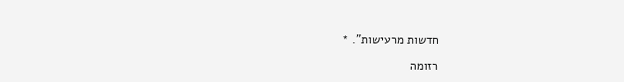חדשות מרעישות". *

רזומה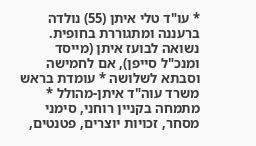* עו"ד טלי איתן (55) נולדה ברעננה ומתגוררת בחופית. נשואה לבועז איתן (מייסד ומנכ"ל סייפן), אם לחמישה וסבתא לשלושה * עומדת בראש משרד עוה"ד איתן-מהולל * מתמחה בקניין רוחני, סימני מסחר, זכויות יוצרים, פטנטים,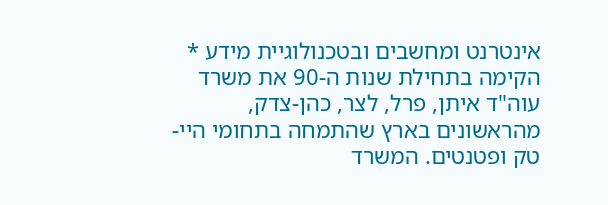אינטרנט ומחשבים ובטכנולוגיית מידע * הקימה בתחילת שנות ה-90 את משרד עוה"ד איתן, פרל, לצר, כהן-צדק, מהראשונים בארץ שהתמחה בתחומי היי-טק ופטנטים. המשרד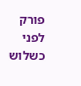פורק לפני כשלוש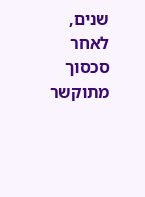שנים, לאחר סכסוך מתוקשר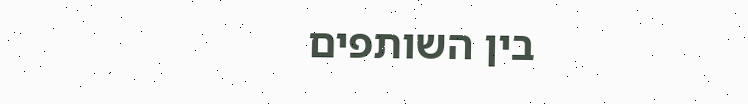בין השותפים